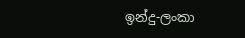ඉන්දු-ලංකා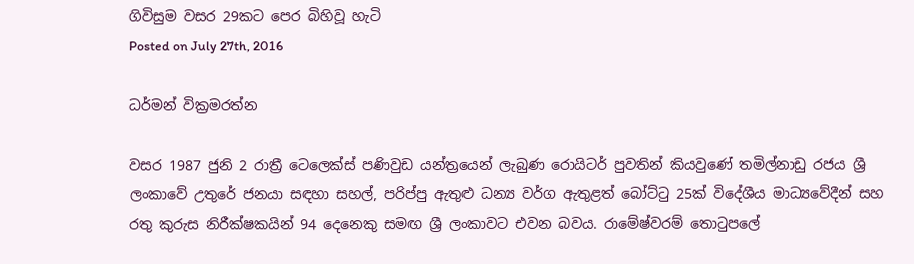ගිවිසුම වසර 29කට පෙර බිහිවූ හැටි
Posted on July 27th, 2016

ධර්මන් වික්‍රමරත්න

වසර 1987 ජුනි 2 රාත්‍රී ටෙලෙක්ස් පණිවුඩ යන්ත්‍රයෙන් ලැබුණ රොයිටර් පුවතින් කියවුණේ තමිල්නාඩු රජය ශ්‍රී ලංකාවේ උතුරේ ජනයා සඳහා සහල්, පරිප්පු ඇතුළු ධන්‍ය වර්ග ඇතුළත් බෝට්ටු 25ක් විදේශීය මාධ්‍යවේදීන් සහ රතු කුරුස නිරීක්ෂකයින් 94 දෙනෙකු සමඟ ශ්‍රී ලංකාවට එවන බවය. රාමේෂ්වරම් තොටුපලේ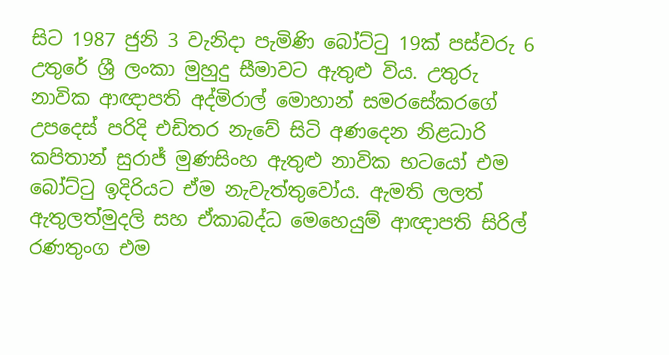සිට 1987 ජුනි 3 වැනිදා පැමිණි බෝට්ටු 19ක් පස්වරු 6 උතුරේ ශ්‍රී ලංකා මුහුදු සීමාවට ඇතුළු විය. උතුරු නාවික ආඥාපති අද්මිරාල් මොහාන් සමරසේකර‍ගේ උපදෙස් පරිදි එඩිතර නැවේ සිටි අණදෙන නිළධාරි කපිතාන් සුරාජ් මුණසිංහ ඇතුළු නාවික භටයෝ එම බෝට්ටු ඉදිරියට ඒම නැවැත්තුවෝය. ඇමති ලලත් ඇතුලත්මුදලි සහ ඒකාබද්ධ මෙහෙයුම් ආඥාපති සිරිල් රණතුංග එම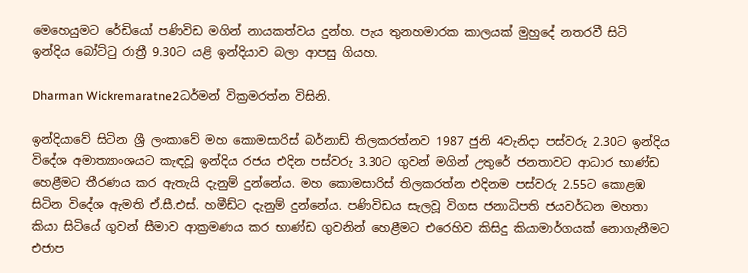මෙහෙයුමට රේඩියෝ පණිවිඩ මගින් නායකත්වය දුන්හ. පැය තුනහමාරක කාලයක් මුහුදේ නතරවී සිටි ඉන්දිය බෝට්ටු රාත්‍රී 9.30ට යළි ඉන්දියාව බලා ආපසු ගියහ.

Dharman Wickremaratne2ධර්මන් වික්‍රමරත්න විසිනි.

ඉන්දියාවේ සිටින ශ්‍රී ලංකාවේ මහ කොමසාරිස් බර්නාඩ් තිලකරත්නව 1987 ජුනි 4වැනිදා පස්වරු 2.30ට ඉන්දිය විදේශ අමාත්‍යාංශයට කැඳවූ ඉන්දිය රජය එදින පස්වරු 3.30ට ගුවන් මගින් උතුරේ ජනතාවට ආධාර භාණ්ඩ හෙළීමට තීරණය කර ඇතැයි දැනුම් දුන්නේය. මහ කොමසාරිස් තිලකරත්න එදිනම පස්වරු 2.55ට කොළඹ සිටින විදේශ ඇමති ඒ.සී.එස්. හමීඩ්ට දැනුම් දුන්නේය. පණිවිඩය සැලවූ විගස ජනාධිපති ජයවර්ධන මහතා කියා සිටියේ ගුවන් සීමාව ආක්‍රමණය කර භාණ්ඩ ගුවනින් හෙළීමට එරෙහිව කිසිදු කියාමාර්ගයක් නොගැනීමට එජාප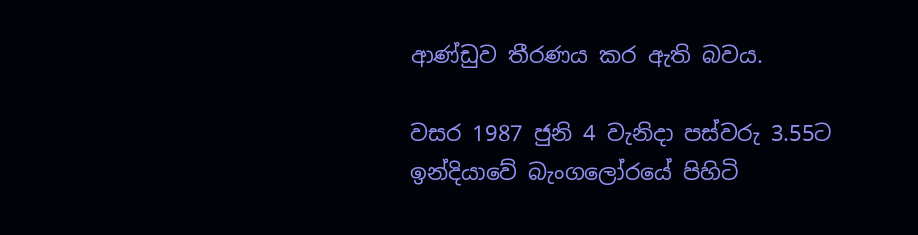ආණ්ඩුව තීරණය කර ඇති බවය.

වසර 1987 ජුනි 4 වැනිදා පස්වරු 3.55ට ඉන්දියාවේ බැං‍ගලෝරයේ පිහිටි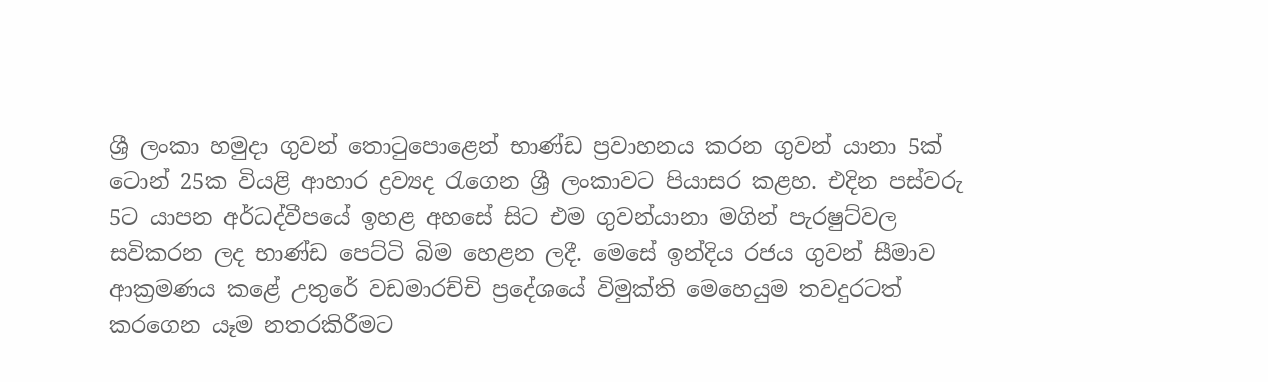ශ්‍රී ලංකා හමුදා ගුවන් තොටුපොළෙන් භාණ්ඩ ප්‍රවාහනය කරන ගුවන් යානා 5ක් ටොන් 25ක වියළි ආහාර ද්‍රව්‍යද රැගෙන ශ්‍රී ලංකාවට පියාසර කළහ. එදින පස්වරු 5ට යාපන අර්ධද්වීපයේ ඉහළ අහසේ සිට එම ගුවන්යානා මගින් පැරෂුට්වල සවිකරන ලද භාණ්ඩ පෙට්ටි බිම හෙළන ලදී. මෙසේ ඉන්දිය රජය ගුවන් සීමාව ආක්‍රමණය කළේ උතුරේ වඩමාරච්චි ප්‍රදේශයේ විමුක්ති මෙහෙයුම තවදුරටත් කරගෙන යෑම නතරකිරීමට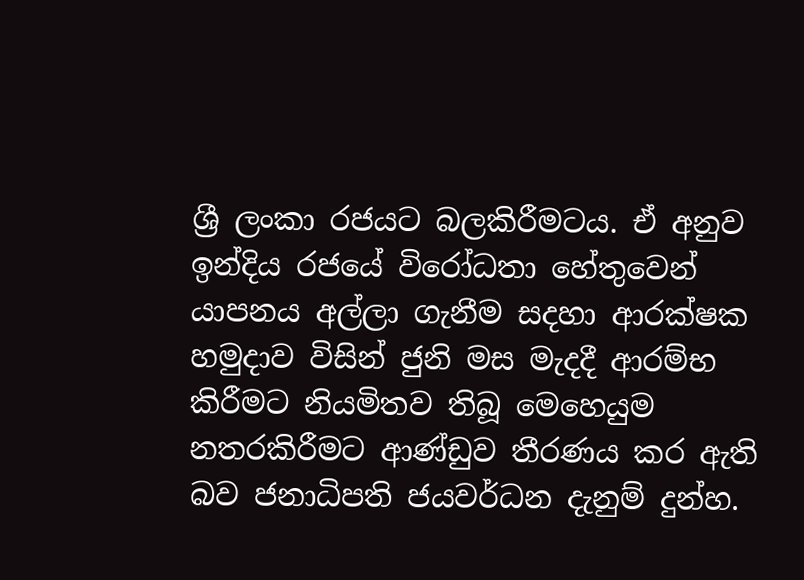ශ්‍රී ලංකා රජයට බලකිරීමටය. ඒ අනුව ඉන්දිය රජයේ විරෝධතා හේතුවෙන් යාපනය අල්ලා ගැනීම සදහා ආරක්ෂක හමුදාව විසින් ජුනි මස මැදදී ආරම්භ කිරීමට නියමිතව තිබූ මෙහෙයුම නතරකිරීමට ආණ්ඩුව තීරණය කර ඇති බව ජනාධිපති ජයවර්ධන දැනුම් දුන්හ.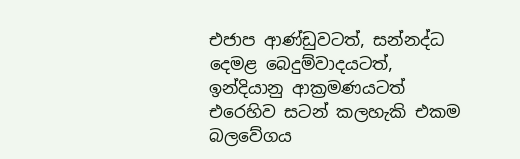එජාප ආණ්ඩුවටත්, සන්නද්ධ දෙමළ බෙදුම්වාදයටත්, ඉන්දියානු ආක්‍රමණයටත් එරෙහිව සටන් කලහැකි එකම බලවේගය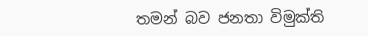තමන් බව ජනතා විමුක්ති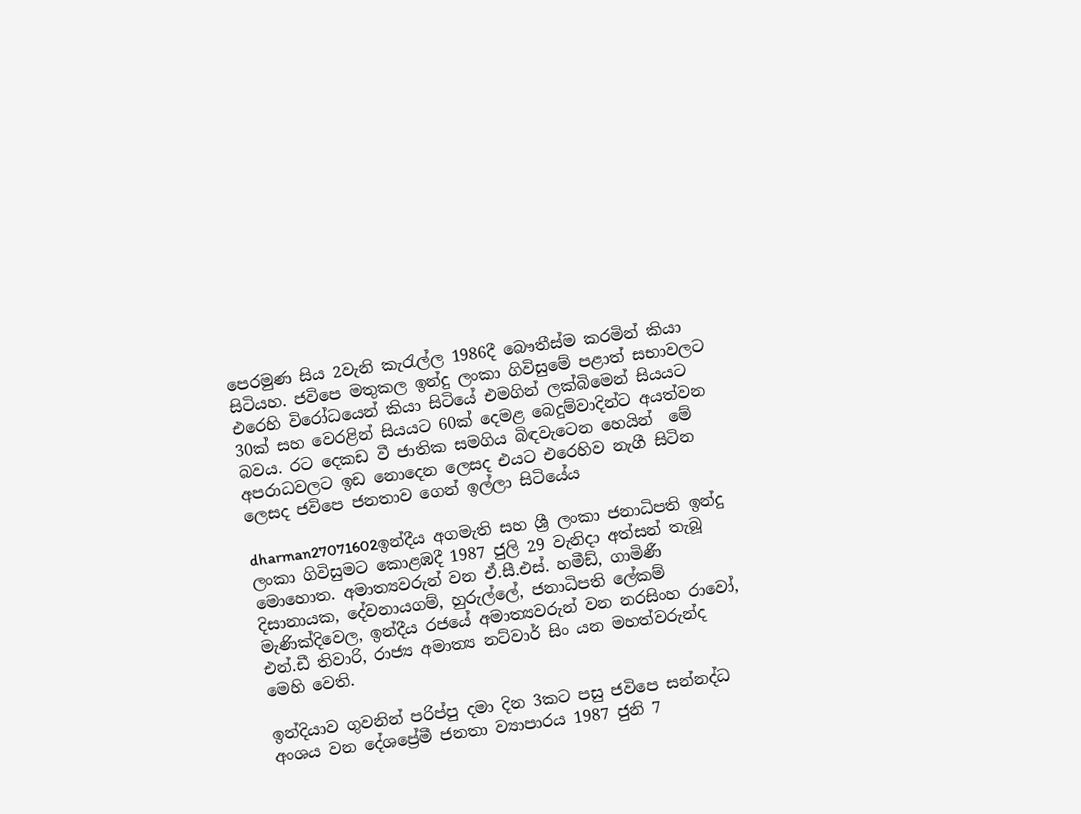පෙරමුණ සිය 2වැනි කැරැල්ල 1986දී බෞතීස්ම කරමින් කියා සිටියහ. ජවිපෙ මතුකල ඉන්දු ලංකා ගිවිසුමේ පළාත් සභාවලට එරෙහි විරෝධයෙන් කියා සිටියේ එමගින් ලක්බිමෙන් සියයට 30ක් සහ වෙරළින් සියයට 60ක් දෙමළ බෙදුම්වාදින්ට අයත්වන බවය. රට දෙකඩ වී ජාතික සමගිය බිඳවැටෙන හෙයින්  මේ අපරාධවලට ඉඩ නොදෙන ලෙසද එයට එරෙහිව නැගී සිටින ලෙසද ජවිපෙ ජනතාව ගෙන් ඉල්ලා සිටියේය

dharman27071602ඉන්දීය අගමැති සහ ශ්‍රී ලංකා ජනාධිපති ඉන්දු ලංකා ගිවිසුමට කොළඹදී 1987 ජුලි 29 වැනිදා අත්සන් තැබූ මොහොත. අමාත්‍යවරුන් වන ඒ.සී.එස්. හමීඩ්, ගාමිණී දිසානායක, දේවනායගම්, හුරුල්ලේ, ජනාධිපති ලේකම් මැණික්දිවෙල, ඉන්දීය රජයේ අමාත්‍යවරුන් වන නරසිංහ රාවෝ, එන්.ඩී තිවාරි, රාජ්‍ය අමාත්‍ය නට්වාර් සිං යන මහත්වරුන්ද මෙහි වෙති.

ඉන්දියාව ගුවනින් පරිප්පු දමා දින 3කට පසු ජවිපෙ සන්නද්ධ අංශය වන දේශප්‍රේමී ජනතා ව්‍යාපාරය 1987 ජුනි 7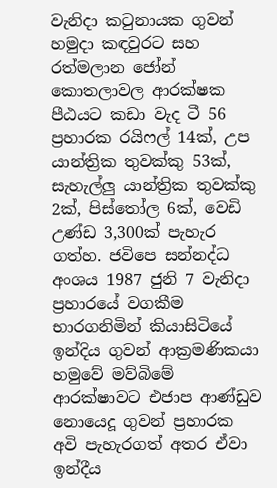වැනිදා කටුනායක ගුවන් හමුදා කඳවුරට සහ රත්මලාන ජෝන් කොතලාවල ආරක්ෂක පීඨයට කඩා වැද ටී 56 ප්‍රහාරක රයිෆල් 14ක්, උප යාන්ත්‍රික තුවක්කු 53ක්, සැහැල්ලු යාන්ත්‍රික තුවක්කු 2ක්, පිස්තෝල 6ක්, වෙඩි උණ්ඩ 3,300ක් පැහැර ගත්හ. ජවිපෙ සන්නද්ධ අංශය 1987 ජුනි 7 වැනිදා ප්‍රහාරයේ වගකීම භාරගනිමින් කියාසිටියේ ඉන්දිය ගුවන් ආක්‍රමණිකයා හමුවේ මව්බිමේ ආරක්ෂාවට එජාප ආණ්ඩුව නොයෙදූ ගුවන් ප්‍රහාරක අවි පැහැරගත් අතර ඒවා ඉන්දීය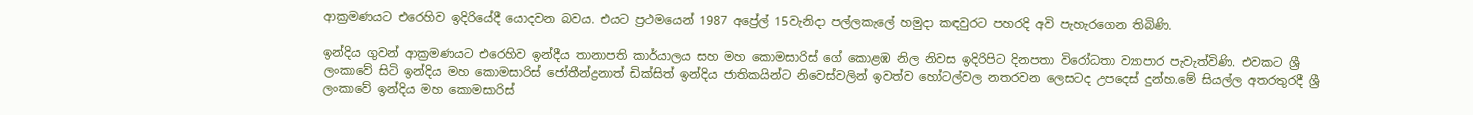ආක්‍රමණයට එරෙහිව ඉදිරියේදී යොදවන බවය. එයට ප්‍රථමයෙන් 1987 අප්‍රේල් 15වැනිදා පල්ලකැලේ හමුදා කඳවුරට පහරදි අවි පැහැරගෙන තිබිණි.

ඉන්දිය ගුවන් ආක්‍රමණයට එරෙහිව ඉන්දීය තානාපති කාර්යාලය සහ මහ කොමසාරිස් ගේ කොළඹ නිල නිවස ඉදිරිපිට දිනපතා විරෝධතා ව්‍යාපාර පැවැත්විණි. එවකට ශ්‍රී ලංකා‍වේ සිටි ඉන්දිය මහ කොමසාරිස් ජෝතීන්ද්‍රනාත් ඩික්සිත් ඉන්දිය ජාතිකයින්ට නිවෙස්වලින් ඉවත්ව හෝටල්වල නතරවන ලෙසටද උපදෙස් දුන්හ.මේ සියල්ල අතරතුරදී ශ්‍රී ලංකාවේ ඉන්දිය මහ කොමසාරිස්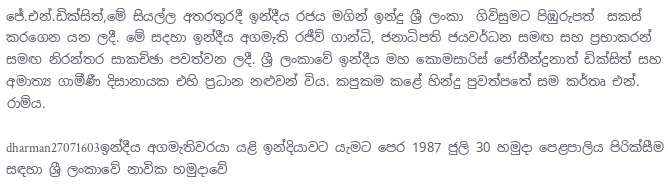ජේ.එන්.ඩික්සිත්,මේ සියල්ල අතරතුරදී ඉන්දීය රජය මගින් ඉන්දු ශ්‍රී ලංකා  ගිවිසුමට පිඹුරුපත්  සකස් කරගෙන යන ලදී. මේ සදහා ඉන්දීය අගමැති රජීව් ගාන්ධි, ජනාධිපති ජයවර්ධන සමඟ සහ ප්‍රභාකරන් සමඟ නිරන්තර සාකච්ඡා පවත්වන ලදී. ශ්‍රී ලංකාවේ ඉන්දීය මහ කොමසාරිස් ජෝතීන්ද්‍රනාත් ඩික්සිත් සහ අමාත්‍ය ගාමීණී දිසානායක එහි ප්‍රධාන නළුවන් විය. කපුකම කළේ හින්දු පුවත්පතේ සම කර්තෘ එන්. රාම්ය.

dharman27071603ඉන්දීය අගමැතිවරයා යළි ඉන්දියාවට යැමට පෙර 1987 ජුලි 30 හමුදා පෙළපාලිය පිරික්සීම සඳහා ශ්‍රී ලංකාවේ නාවික හමුදාවේ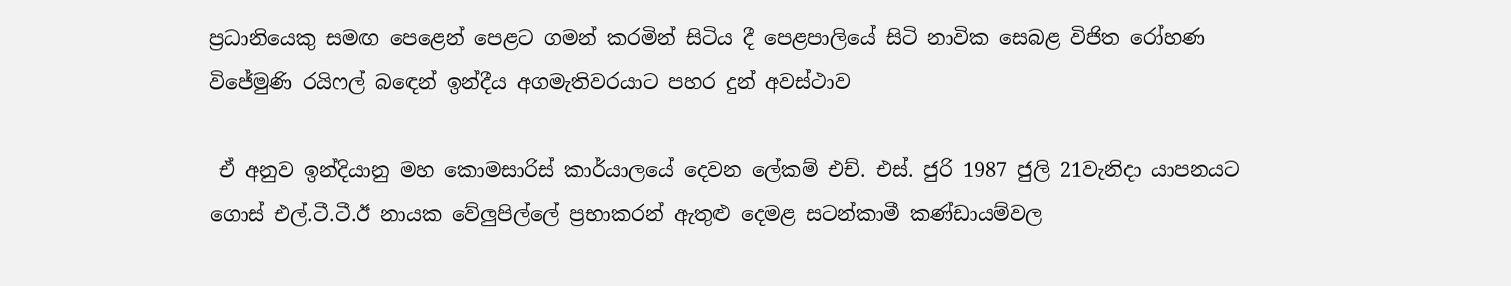ප්‍රධානියෙකු සමඟ පෙළෙන් පෙළට ගමන් කරමින් සිටිය දී පෙළපාලියේ සිටි නාවික සෙබළ විජිත රෝහණ විජේමුණි රයිෆල් බඳෙන් ඉන්දීය අගමැතිවරයාට පහර දුන් අවස්ථාව

 ඒ අනුව ඉන්දියානු මහ කොමසාරිස් කාර්යාලයේ දෙවන ලේකම් එච්. එස්. ජුරි 1987 ජුලි 21වැනිදා යාපනයට ගොස් එල්.ටී.ටී.ඊ නායක වේලුපිල්ලේ ප්‍රභාකරන් ඇතුළු දෙමළ සටන්කාමී කණ්ඩායම්වල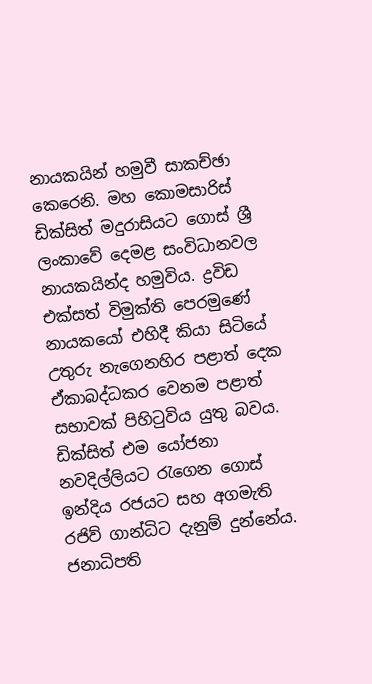නායකයින් හමුවී සාකච්ඡා කෙරෙනි. මහ කොමසාරිස් ඩික්සිත් මදුරාසියට ගොස් ශ්‍රී ලංකාවේ දෙමළ සංවිධානවල නායකයින්ද හමුවිය. ද්‍රවිඩ එක්සත් විමුක්ති පෙරමුණේ නායකයෝ එහිදී කියා සිටියේ උතුරු නැගෙනහිර පළාත් දෙක ඒකාබද්ධකර වෙනම පළාත් සභාවක් පිහිටුවිය යුතු බවය. ඩික්සිත් එම යෝජනා නවදිල්ලියට රැගෙන ගොස් ඉන්දිය රජයට සහ අගමැති රජිව් ගාන්ධිට දැනුම් දුන්නේය. ජනාධිපති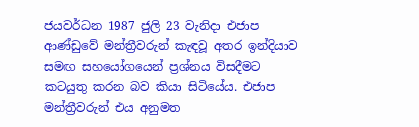ජයවර්ධන 1987 ජුලි 23 වැනිදා එජාප ආණ්ඩුවේ මන්ත්‍රීවරුන් කැඳවූ අතර ඉන්දියාව සමඟ සහයෝගයෙන් ප්‍රශ්නය විසදීමට කටයුතු කරන බව කියා සිටියේය. එජාප මන්ත්‍රීවරුන් එය අනුමත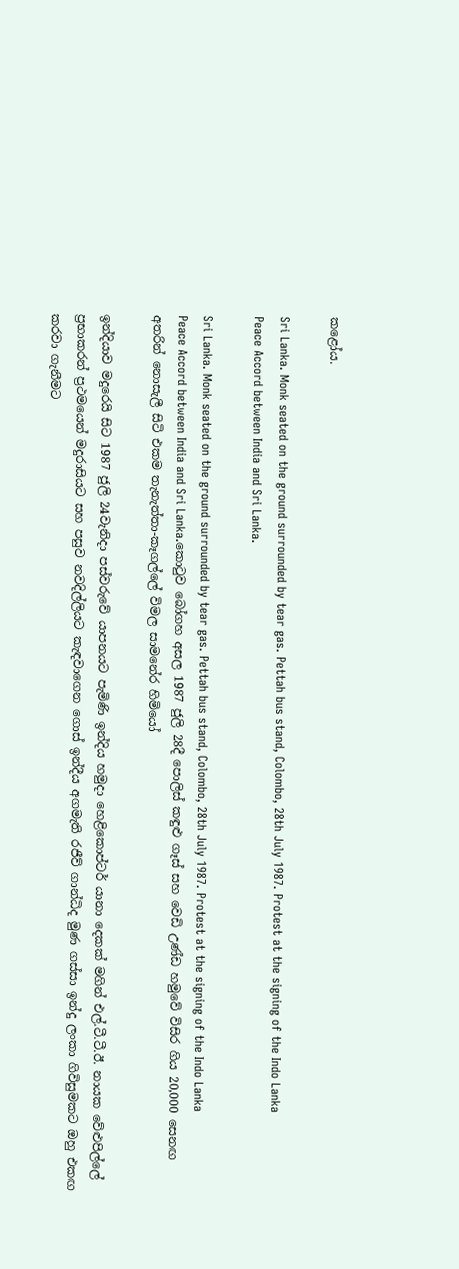කළෝය.

Sri Lanka. Monk seated on the ground surrounded by tear gas. Pettah bus stand, Colombo, 28th July 1987. Protest at the signing of the Indo Lanka Peace Accord between India and Sri Lanka.

Sri Lanka. Monk seated on the ground surrounded by tear gas. Pettah bus stand, Colombo, 28th July 1987. Protest at the signing of the Indo Lanka Peace Accord between India and Sri Lanka.කොටුව බෝගහ අසල 1987 ජුලි 28දී පොලිස් කඳුළු ගෑස් සහ වෙඩි උණ්ඩ හමුවේ විසිර ගිය 20,000 සෙනඟ අතරින් නොසැලී සිටි එකම තැනැත්තා-කෑගල්ලේ විමල සාමනේර හිමියෝ

ඉන්දියා‍ව මදුරෙයි සිට 1987 ජුලි 24වැනිදා පස්වරු‍වේ යාපනයට පැමිණි ඉන්දිය හමුදා හෙළිකොප්ටර් යානා දෙකක් මගින් එල්.ටී.ටී.ඊ. නායක වේළුපිල්ලේ ප්‍රභාකරන් ප්‍රථමයෙන් මදුරාසියට සහ පසුව නවදිල්ලියට කැඳවාගෙන ගොස් ඉන්දීය අගමැති රජීව් ගාන්ධිද මුණ ගස්සා ඉන්දු ලංකා ගිවිසුමකට ඔහු එකඟ කරවා ගැනීමට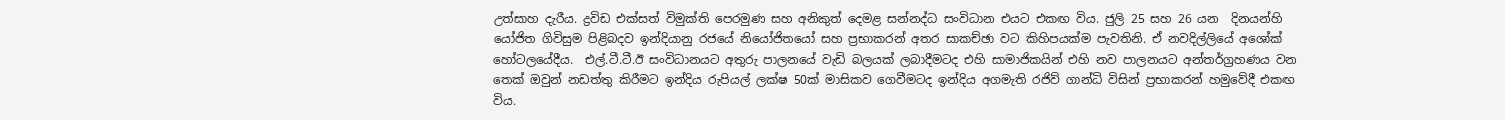උත්සාහ දැරීය. ද්‍රවිඩ එක්සත් විමුක්ති පෙරමුණ සහ අනිකුත් දෙමළ සන්නද්ධ සංවිධාන එයට එකඟ විය. ජුලි 25 සහ 26 යන  දිනයන්හි යෝජිත ගිවිසුම පිළිබදව ඉන්දියානු රජයේ නියෝජිතයෝ සහ ප්‍රභාකරන් අතර සාකච්ඡා වට කිහිපයක්ම පැවතිනි. ඒ නවදිල්ලියේ අශෝක් හෝටලයේදීය.  එල්.ටී.ටී.ඊ සංවිධානයට අතුරු පාලනයේ වැඩි බලයක් ලබාදීමටද එහි සාමාජිකයින් එහි නව පාලනයට අන්තර්ග්‍රහණය වන තෙක් ඔවුන් නඩත්තු කිරීමට ඉන්දිය රුපියල් ලක්ෂ 50ක් මාසිකව ගෙවීමටද ඉන්දිය අගමැති රජිව් ගාන්ධි විසින් ප්‍රභාකරන් හමුවේදී එකඟ විය.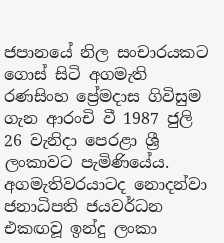ජපානයේ නිල සංචාරයකට ගොස් සිටි අගමැති රණසිංහ ප්‍රේමදාස ගිවිසුම ගැන ආරංචි වී 1987 ජුලි 26 වැනිදා පෙරළා ශ්‍රී ලංකාවට පැමිණියේය. අගමැතිවරයාටද නොදන්වා ජනාධිපති ජයවර්ධන එකඟවූ ඉන්දු ලංකා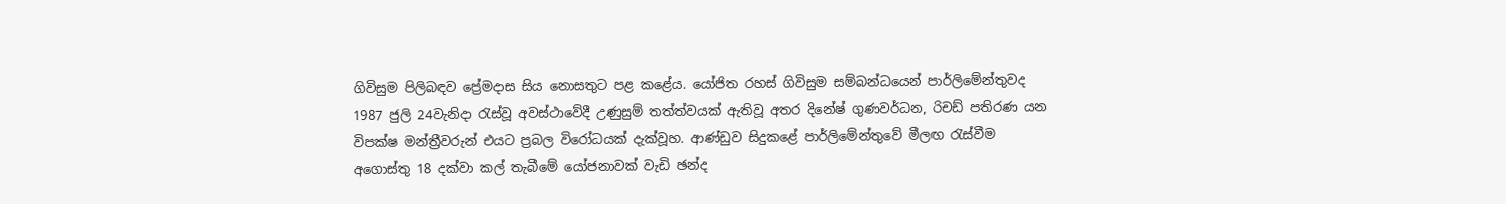ගිවිසුම පිලිබඳව ප්‍රේමදාස සිය නොසතුට පළ කළේය. යෝජිත රහස් ගිවිසුම සම්බන්ධයෙන් පාර්ලිමේන්තුවද 1987 ජුලි 24වැනිදා රැස්වූ අවස්ථාවේදී උණුසුම් තත්ත්වයක් ඇතිවූ අතර දිනේෂ් ගුණවර්ධන, රිචඩ් පතිරණ යන විපක්ෂ මන්ත්‍රීවරුන් එයට ප්‍රබල විරෝධයක් දැක්වූහ. ආණ්ඩුව සිදුකළේ පාර්ලිමේන්තුවේ මීලඟ රැස්වීම අගොස්තු 18 දක්වා කල් තැබීමේ යෝජනාවක් වැඩි ඡන්ද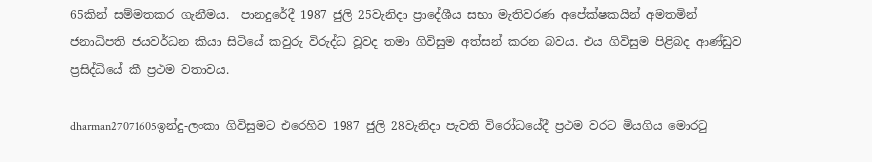65කින් සම්මතකර ගැනීමය.  පානදුරේදී 1987 ජුලි 25වැනිදා ප්‍රාදේශීය සභා මැතිවරණ අපේක්ෂකයින් අමතමින් ජනාධිපති ජයවර්ධන කියා සිටියේ කවුරු විරුද්ධ වූවද තමා ගිවිසුම අත්සන් කරන බවය. එය ගිවිසුම පිළිබද ආණ්ඩුව ප්‍රසිද්ධියේ කී ප්‍රථම වතාවය.

dharman27071605ඉන්දු-ලංකා ගිවිසුමට එරෙහිව 1987 ජුලි 28වැනිදා පැවති විරෝධයේදී ප්‍රථම වරට මියගිය මොරටු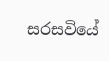සරසවියේ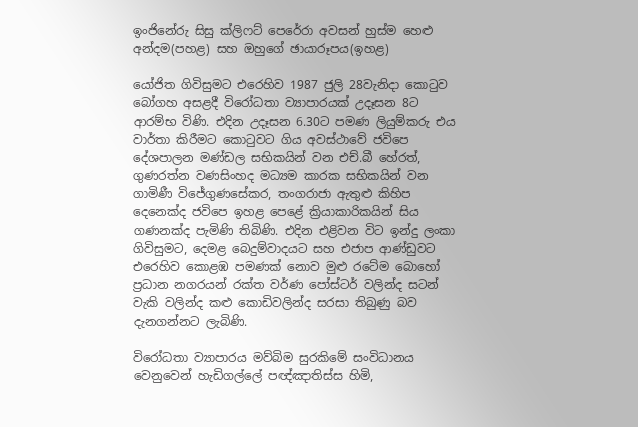ඉංජිනේරු සිසු ක්ලිෆට් පෙරේරා අවසන් හුස්ම හෙළු අන්දම(පහළ) සහ ඔහුගේ ඡායාරූපය(ඉහළ)

යෝජිත ගිවිසුමට එරෙහිව 1987 ජුලි 28වැනිදා කොටුව බෝගහ අසළදී විරෝධතා ව්‍යාපාරයක් උදෑසන 8ට ආරම්භ විණි. එදින උදෑසන 6.30ට පමණ ලියුම්කරු එය වාර්තා කිරීමට කොටුවට ගිය අවස්ථාවේ ජවිපෙ දේශපාලන මණ්ඩල සභිකයින් වන එච්.බී හේරත්, ගුණරත්න වණසිංහද මධ්‍යම කාරක සභිකයින් වන ගාමිණී විජේගුණසේකර, තංගරාජා ඇතුළු කිහිප දෙනෙක්ද ජවිපෙ ඉහළ පෙළේ ක්‍රියාකාරිකයින් සිය ගණනක්ද පැමිණි තිබිණි. එදින එළිවන විට ඉන්දු ලංකා ගිවිසුමට, දෙමළ බෙදුම්වාදයට සහ එජාප ආණ්ඩුවට එරෙහිව කොළඹ පමණක් නොව මුළු රටේම බොහෝ ප්‍රධාන නගරයන් රක්ත වර්ණ පෝස්ටර් වලින්ද සටන් වැකි වලින්ද කළු කොඩිවලින්ද සරසා තිබුණු බව දැනගන්නට ලැබිණි.

විරෝධතා ව්‍යාපාරය මව්බිම සුරකිමේ සංවිධානය වෙනුවෙන් හැඩිගල්ලේ පඥ්ඤාතිස්ස හිමි,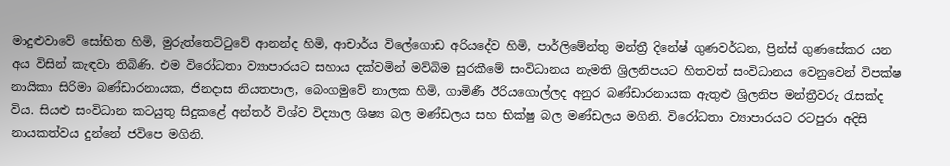මාදුළුවාවේ සෝභිත හිමි, මුරුත්තෙට්ටුවේ ආනන්ද හිමි, ආචාර්ය විලේගොඩ අරියදේව හිමි, පාර්ලිමේන්තු මන්ත්‍රී දිනේෂ් ගුණවර්ධන, ප්‍රින්ස් ගුණසේකර යන අය විසින් කැඳවා තිබිණි. එම විරෝධතා ව්‍යාපාරයට සහාය දක්වමින් මව්බිම සුරකීමේ සංවිධානය නැමති ශ්‍රිලනිපයට හිතවත් සංවිධානය වෙනුවෙන් විපක්ෂ නායිකා සිරිමා බණ්ඩාරනායක, ජිනදාස නියතපාල, බෙංගමුවේ නාලක හිමි, ගාමිණී ඊරියගොල්ලද අනුර බණ්ඩාරනායක ඇතුළු ශ්‍රිලනිප මන්ත්‍රීවරු රැසක්ද විය. සියළු සංවිධාන කටයුතු සිදුකළේ අන්තර් විශ්ව විද්‍යාල ශිෂ්‍ය බල මණ්ඩලය සහ භික්ෂු බල මණ්ඩලය මගිනි. විරෝධතා ව්‍යාපාරයට රටපුරා අදිසි නායකත්වය දුන්නේ ජවිපෙ මගිනි.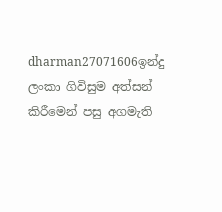dharman27071606ඉන්දු ලංකා ගිවිසුම අත්සන් කිරීමෙන් පසු අගමැති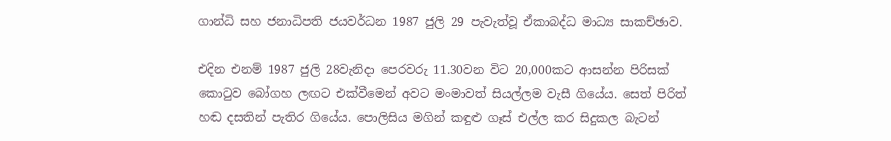ගාන්ධි සහ ජනාධිපති ජයවර්ධන 1987 ජුලි 29 පැවැත්වූ ඒකාබද්ධ මාධ්‍ය සාකච්ඡාව.

එදින එනම් 1987 ජුලි 28වැනිදා පෙරවරු 11.30වන විට 20,000කට ආසන්න පිරිසක් කොටුව බෝගහ ලඟට එක්වීමෙන් අවට මංමාවත් සියල්ලම වැසී ගියේය. සෙත් පිරිත් හඬ දසතින් පැතිර ගියේය. පොලිසිය මගින් කඳුළු ගෑස් එල්ල කර සිදුකල බැටන්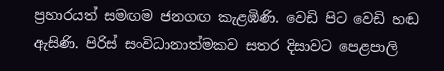ප්‍රහාරයත් සමඟම ජනගඟ කැළඹිණි. වෙඩි පිට වෙඩි හඬ ඇසිණි. පිරිස් සංවිධානාත්මකව සතර දිසාවට පෙළපාලි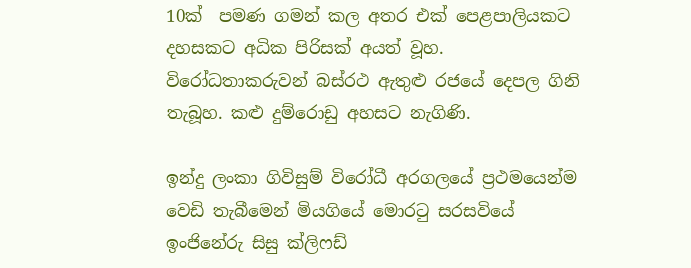10ක්  පමණ ගමන් කල අතර එක් පෙළපාලියකට දහසකට අධික පිරිසක් අයත් වූහ. විරෝධතාකරුවන් බස්රථ ඇතුළු රජයේ දෙපල ගිනි තැබූහ. කළු දුම්රොඩු අහසට නැගිණි.

ඉන්දු ලංකා ගිවිසුම් විරෝධී අරගලයේ ප්‍රථමයෙන්ම වෙඩි තැබීමෙන් මියගියේ මොරටු සරසවියේ ඉංජිනේරු සිසු ක්ලිෆඩ්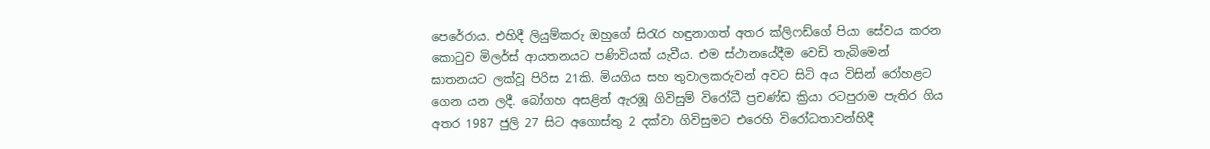පෙරේරාය. එහිදී ලියුම්කරු ඔහුගේ සිරැර හඳුනාගත් අතර ක්ලිෆඩ්ගේ පියා සේවය කරන කොටුව මිලර්ස් ආයතනයට පණිවියක් යැවීය. එම ස්ථානයේදීම වෙඩි තැබිමෙන් ඝාතනයට ලක්වූ පිරිස 21කි. මියගිය සහ තුවාලකරුවන් අවට සිටි අය විසින් රෝහළට ගෙන යන ලදී. බෝගහ අසළින් ඇරඹූ ගිවිසුම් විරෝධී ප්‍රචණ්ඩ ක්‍රියා රටපුරාම පැතිර ගිය අතර 1987 ජුලි 27 සිට අගොස්තු 2 දක්වා ගිවිසුමට එරෙහි විරෝධතාවන්හිදී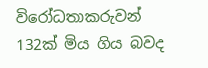විරෝධතාකරුවන් 132ක් මිය ගිය බවද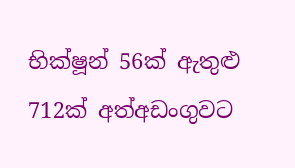භික්ෂූන් 56ක් ඇතුළු 712ක් අත්අඩංගුවට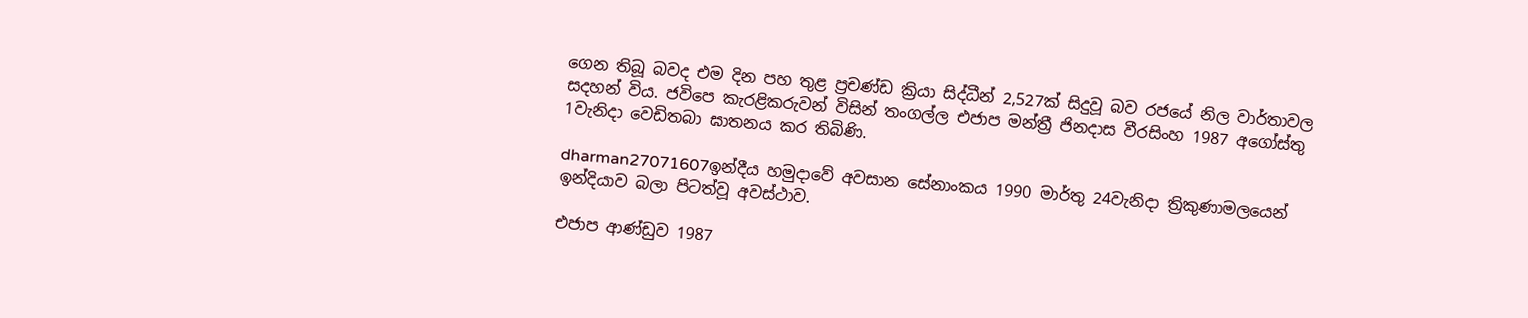ගෙන තිබූ බවද එම දින පහ තුළ ප්‍රචණ්ඩ ක්‍රියා සිද්ධීන් 2,527ක් සිදුවූ බව රජයේ නිල වාර්තාවල සදහන් විය. ජවිපෙ කැරළිකරුවන් විසින් තංගල්ල එජාප මන්ත්‍රී ජිනදාස වීරසිංහ 1987 අගෝස්තු 1වැනිදා වෙඩිතබා ඝාතනය කර තිබිණි.

dharman27071607ඉන්දීය හමුදාවේ අවසාන සේනාංකය 1990 මාර්තු 24වැනිදා ත්‍රිකුණාමලයෙන් ඉන්දියාව බලා පිටත්වූ අවස්ථාව.

එජාප ආණ්ඩුව 1987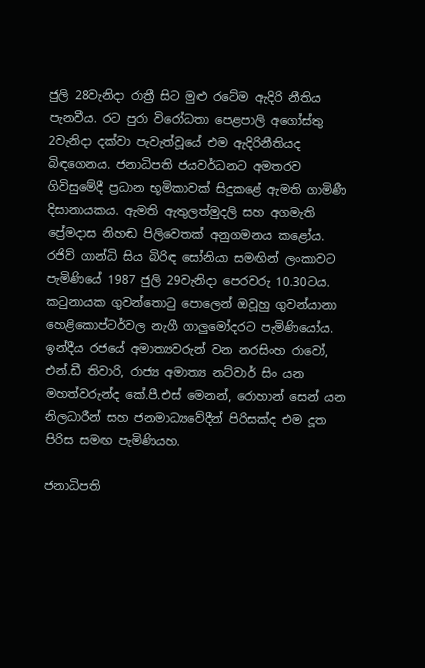ජුලි 28වැනිදා රාත්‍රී සිට මුළු රටේම ඇදිරි නීතිය පැනවීය. රට පුරා විරෝධතා පෙළපාලි අගෝස්තු 2වැනිදා දක්වා පැවැත්වූයේ එම ඇදිරිනීතියද බිඳගෙනය. ජනාධිපති ජයවර්ධනට අමතරව ගිවිසුමේදී ප්‍රධාන භූමිකාවක් සිදුකළේ ඇමති ගාමිණී දිසානායකය. ඇමති ඇතුලත්මුදලි සහ අගමැති ප්‍රේමදාස නිහඬ පිලිවෙතක් අනුගමනය කළෝය. රජිව් ගාන්ධි සිය බිරිඳ සෝනියා සමඟින් ලංකාවට පැමිණියේ 1987 ජුලි 29වැනිදා පෙරවරු 10.30ටය. කටුනායක ගුවන්තොටු පොලෙන් ඔවූහු ගුවන්යානා හෙළිකොප්ටර්වල නැගී ගාලුමෝදරට පැමිණියෝය. ඉන්දීය රජයේ අමාත්‍යවරුන් වන නරසිංහ රාවෝ, එන්.ඩී තිවාරි, රාජ්‍ය අමාත්‍ය නට්වාර් සිං යන මහත්වරුන්ද කේ.පී.එස් මෙනන්, රොහාන් සෙන් යන නිලධාරීන් සහ ජනමාධ්‍යවේදීන් පිරිසක්ද එම දූත පිරිස සමඟ පැමිණියහ.

ජනාධිපති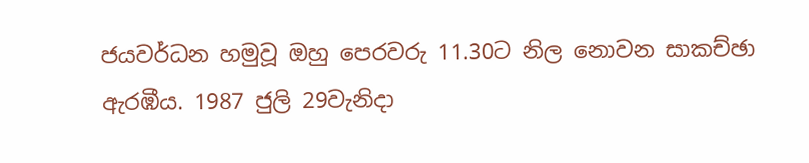ජයවර්ධන හමුවූ ඔහු පෙරවරු 11.30ට නිල නොවන සාකච්ඡා ඇරඹීය. 1987 ජුලි 29වැනිදා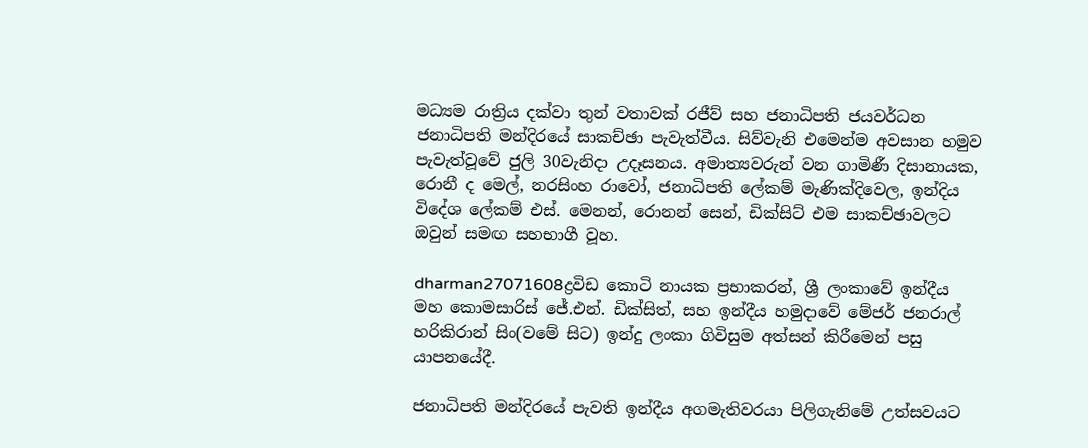මධ්‍යම රාත්‍රිය දක්වා තුන් වතාවක් රජීව් සහ ජනාධිපති ජයවර්ධන ජනාධිපති මන්දිරයේ සාකච්ඡා පැවැත්වීය. සිව්වැනි එමෙන්ම අවසාන හමුව පැවැත්වූවේ ජුලි 30වැනිදා උදෑසනය. අමාත්‍යවරුන් වන ගාමිණී දිසානායක, රොනී ද මෙල්, නරසිංහ රාවෝ, ජනාධිපති ලේකම් මැණික්දිවෙල, ඉන්දිය විදේශ ලේකම් එස්. මෙනන්, රොනන් සෙන්, ඩික්සිට් එම සාකච්ඡාවලට ඔවුන් සමඟ සහභාගී වූහ.

dharman27071608ද්‍රවිඩ කොටි නායක ප්‍රභාකරන්, ශ්‍රී ලංකාවේ ඉන්දීය මහ කොමසාරිස් ජේ.එන්. ඩික්සිත්, සහ ඉන්දීය හමුදාවේ මේජර් ජනරාල් හරිකිරාන් සිං(වමේ සිට) ඉන්දු ලංකා ගිවිසුම අත්සන් කිරීමෙන් පසු යාපනයේදී.

ජනාධිපති මන්දිරයේ පැවති ඉන්දීය අගමැතිවරයා පිලිගැනිමේ උත්සවයට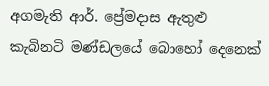අගමැති ආර්. ප්‍රේමදාස ඇතුළු කැබිනටි මණ්ඩලයේ බොහෝ දෙනෙක්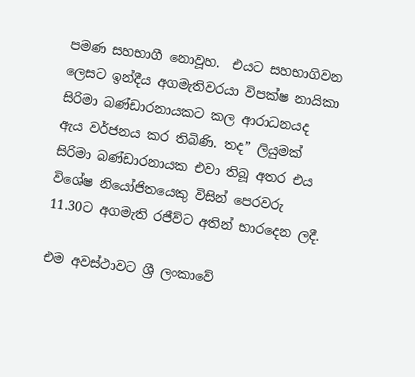පමණ සහභාගී නොවූහ.  එයට සහභාගිවන ලෙසට ඉන්දීය අගමැතිවරයා විපක්ෂ නායිකා සිරිමා බණ්ඩාරනායකට කල ආරාධනයද ඇය වර්ජනය කර තිබිණි. තද” ලියුමක් සිරිමා බණ්ඩාරනායක එවා තිබූ අතර එය විශේෂ නියෝජිතයෙකු විසින් පෙරවරු 11.30ට අගමැති රජීව්ට අතින් භාරදෙන ලදී.

එම අවස්ථාවට ශ්‍රී ලංකාවේ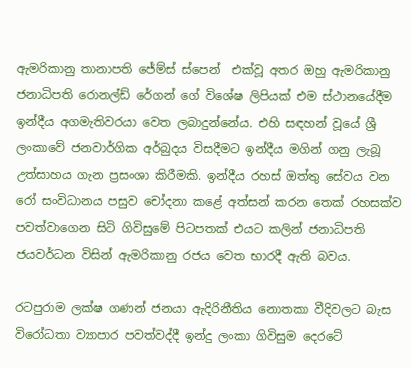ඇමරිකානු තානාපති ජේම්ස් ස්පෙන්  එක්වූ අතර ඔහු ඇමරිකානු ජනාධිපති රොනල්ඩ් රේගන් ගේ විශේෂ ලිපියක් එම ස්ථානයේදීම ඉන්දීය අගමැතිවරයා වෙත ලබාදුන්නේය. එහි සඳහන් වූයේ ශ්‍රී ලංකාවේ ජනවාර්ගික අර්බුදය විසදීමට ඉන්දීය මගින් ගනු ලැබූ උත්සාහය ගැන ප්‍රසංශා කිරීමකි. ඉන්දීය රහස් ඔත්තු සේවය වන රෝ සංවිධානය පසුව චෝදනා කළේ අත්සන් කරන තෙක් රහසක්ව පවත්වාගෙන සිටි ගිවිසුමේ පිටපතක් එයට කලින් ජනාධිපති ජයවර්ධන විසින් ඇමරිකානු රජය වෙත භාරදී ඇති බවය.

රටපුරාම ලක්ෂ ගණන් ජනයා ඇදිරිනීති‍ය නොතකා වීදිවලට බැස විරෝධතා ව්‍යාපාර පවත්වද්දී ඉන්දු ලංකා ගිවිසුම දෙරටේ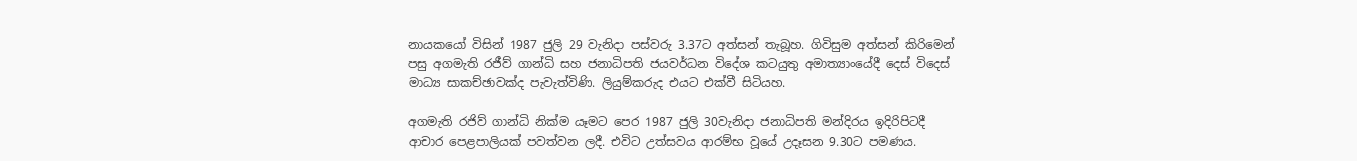නායකයෝ විසින් 1987 ජුලි 29 වැනිදා පස්වරු 3.37ට අත්සන් තැබූහ. ගිවිසුම අත්සන් කිරිමෙන් පසු අගමැති රජීව් ගාන්ධි සහ ජනාධිපති ජයවර්ධන විදේශ කටයුතු අමාත්‍යාංයේදී දෙස් විදෙස් මාධ්‍ය සාකච්ඡාවක්ද පැවැත්විණි. ලියුම්කරුද එයට එක්වී සිටියහ.

අගමැති රජිව් ගාන්ධි නික්ම යෑමට පෙර 1987 ජුලි 30වැනිදා ජනාධිපති මන්දිරය ඉදිරිපිටදී ආචාර පෙළපාලියක් පවත්වන ලදී. එවිට උත්සවය ආරම්භ වූයේ උදෑසන 9.30ට පමණය.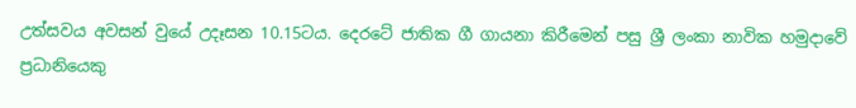උත්සවය අවසන් වුයේ උදෑසන 10.15ටය. දෙරටේ ජාතික ගී ගායනා කිරීමෙන් පසු ශ්‍රී ලංකා නාවික හමුදාවේ ප්‍රධානියෙකු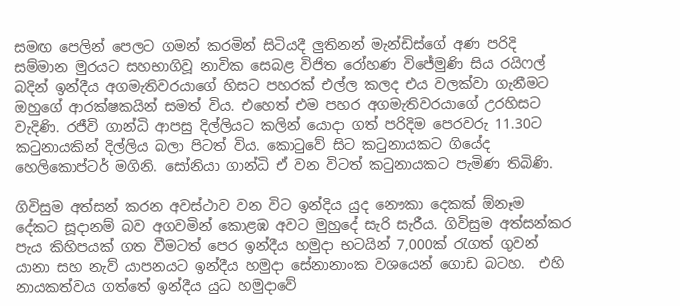සමඟ පෙලින් පෙලට ගමන් කරමින් සිටියදී ලුතිනන් මැන්ඩිස්ගේ අණ පරිදි සම්මාන මුරයට සහභාගිවූ නාවික සෙබළ විජිත රෝහණ විජේමුණි සිය රයිෆල් බදින් ඉන්දීය අගමැතිවරයාගේ හිසට පහරක් එල්ල කලද එය වලක්වා ගැනීමට ඔහුගේ ආරක්ෂකයින් සමත් විය. එහෙත් එම පහර අගමැතිවරයාගේ උරහිසට වැදිණි. රජීවි ගාන්ධි ආපසු දිල්ලියට කලින් යොදා ගත් පරිදිම පෙරවරු 11.30ට කටුනායකින් දිල්ලිය බලා පිටත් විය. කොටුවේ සිට කටුනායකට ගියේද හෙලිකොප්ටර් මගිනි. සෝනියා ගාන්ධි ඒ වන විටත් කටුනායකට පැමිණ තිබිණි.

ගිවිසුම අත්සන් කරන අවස්ථාව වන විට ඉන්දිය යුද නෞකා දෙකක් ඕනෑම දේකට සූදානම් බව අගවමින් කොළඹ අවට මුහුදේ සැරි සැරීය. ගිවිසුම අත්සන්කර පැය කිහිපයක් ගත වීමටත් පෙර ඉන්දීය හමුදා භටයින් 7,000ක් රැගත් ගුවන් යානා සහ නැව් යාපනයට ඉන්දීය හමුදා සේනානාංක වශයෙන් ගොඩ බටහ.  එහි නායකත්වය ගත්තේ ඉන්දීය යුධ හමුදාවේ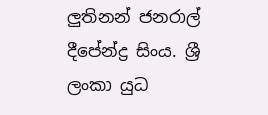ලුතිනන් ජනරාල් දීපේන්ද්‍ර සිංය. ශ්‍රී ලංකා යුධ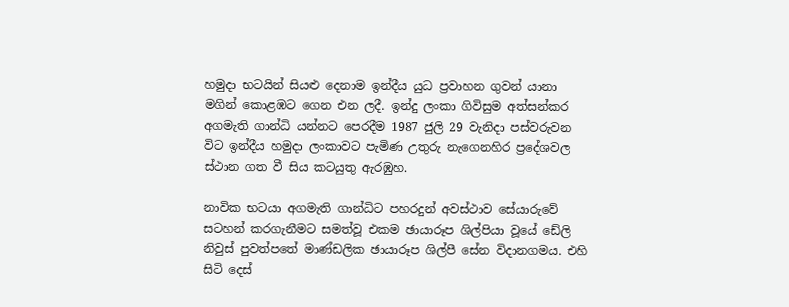හමුදා භටයින් සියළු දෙනාම ඉන්දීය යුධ ප්‍රවාහන ගුවන් යානා මගින් කොළඹට ගෙන එන ලදී. ඉන්දු ලංකා ගිවිසුම අත්සන්කර අගමැති ගාන්ධි යන්නට පෙරදීම 1987 ජුලි 29 වැනිදා පස්වරුවන විට ඉන්දීය හමුදා ලංකාවට පැමිණ උතුරු නැගෙනහිර ප්‍රදේශවල ස්ථාන ගත වී සිය කටයුතු ඇරඹුහ.

නාවික භටයා අගමැති ගාන්ධිට පහරදුන් අවස්ථාව සේයාරුවේ සටහන් කරගැනීමට සමත්වූ එකම ඡායාරූප ශිල්පියා වූයේ ඩේලි නිවුස් පුවත්පතේ මාණ්ඩලික ඡායාරූප ශිල්පී සේන විදානගමය. එහි සිටි දෙස්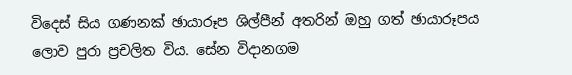විදෙස් සිය ගණනක් ඡායාරූප ශිල්පීන් අතරින් ඔහු ගත් ඡායාරූපය ලොව පුරා ප්‍රචලිත විය. සේන විදානගම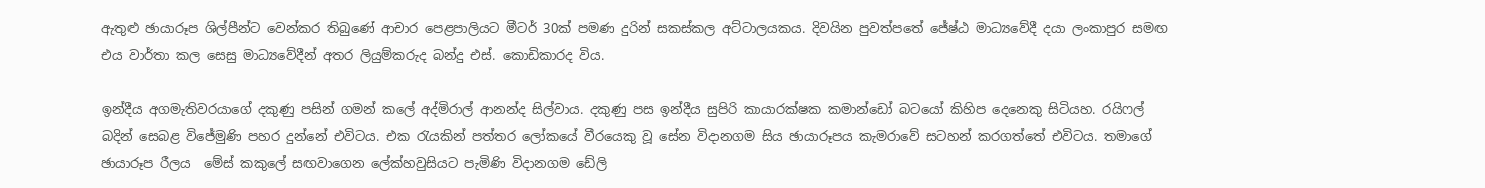ඇතුළු ඡායාරූප ශිල්පීන්ට වෙන්කර තිබුණේ ආචාර පෙළපාලියට මීටර් 30ක් පමණ දුරින් සකස්කල අට්ටාලයකය. දිවයින පුවත්පතේ ජේෂ්ඨ මාධ්‍යවේදී දයා ලංකාපුර සමඟ එය වාර්තා කල සෙසු මාධ්‍යවේදීන් අතර ලියුම්කරුද බන්දු එස්. කොඩිකාරද විය.

ඉන්දීය අගමැතිවරයාගේ දකුණු පසින් ගමන් කලේ අද්මිරාල් ආනන්ද සිල්වාය. දකුණු පස ඉන්දීය සුපිරි කායාරක්ෂක කමාන්ඩෝ බටයෝ කිහිප දෙනෙකු සිටියහ. රයිෆල් බදින් සෙබළ විජේමුණි පහර දුන්නේ එවිටය. එක රැයකින් පත්තර ලෝකයේ වීරයෙකු වූ සේන විදානගම සිය ඡායාරූපය කැමරාවේ සටහන් කරගත්තේ එවිටය. තමාගේ ඡායාරූප රීලය  මේස් කකුලේ සඟවාගෙන ලේක්හවුසියට පැමිණි විදානගම ඩේලි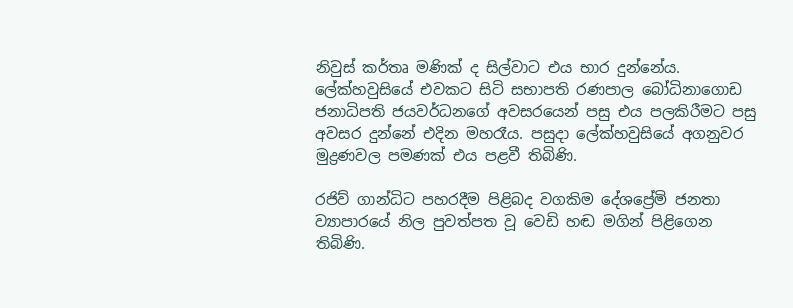නිවුස් කර්තෘ මණික් ද සිල්වාට එය භාර දුන්නේය. ලේක්හවුසියේ එවකට සිටි සභාපති රණපාල බෝධිනාගොඩ ජනාධිපති ජයවර්ධනගේ අවසරයෙන් පසු එය පලකිරීමට පසු අවසර දුන්නේ එදින මහරෑය. පසුදා ලේක්හවුසියේ අගනුවර මුද්‍රණවල පමණක් එය පළවී තිබිණි.

රජිව් ගාන්ධිට පහරදීම පිළිබද වගකිම දේශ‍ප්‍රේමි ජනතා ව්‍යාපාරයේ නිල පුවත්පත වූ වෙඩි හඬ මගින් පිළිගෙන තිබිණි.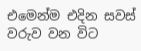එමෙන්ම එදින සවස් වරුව වන විට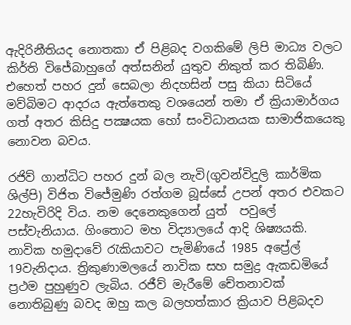ඇදිරිනීතියද නොතකා ඒ පිළිබද වගකිමේ ලිපි මාධ්‍ය වලට කිර්ති විජේබාහුගේ අත්සනින් යුතුව නිකුත් කර තිබිණි. එහෙත් පහර දුන් සෙබලා නිදහසින් පසු කියා සිටියේ මව්බිමට ආදරය ඇත්තෙකු වශයෙන් තමා ඒ ක්‍රියාමාර්ගය ගත් අතර කිසිදු පක්‍ෂයක හෝ සංවිධානයක සාමාජිකයෙකු නොවන බවය.

රජිව් ගාන්ධිට පහර දුන් බල නැවි(ගුවන්විදුලි කාර්මික ශිල්පි) විජිත විජේමුණි රත්ගම බූස්සේ උපන් අතර එවකට 22හැවිරිදි විය. නම දෙනෙකුගෙන් යුත්  පවුලේ පස්වැනියාය. ගිංතොට මහ විද්‍යාලයේ ආදි ශිෂ්‍යයකි. නාවික හමුදාවේ රැකියාවට පැමිණියේ 1985 අප්‍රේල් 19වැනිදාය. ත්‍රිකුණාමලයේ නාවික සහ සමුද්‍ර ඇකඩමියේ ප්‍රථම පුහුණුව ලැබිය. රජීව් මැරීමේ චේතනාවක් නොතිබුණු බවද ඔහු කල බලහත්කාර ක්‍රියාව පිළිබදව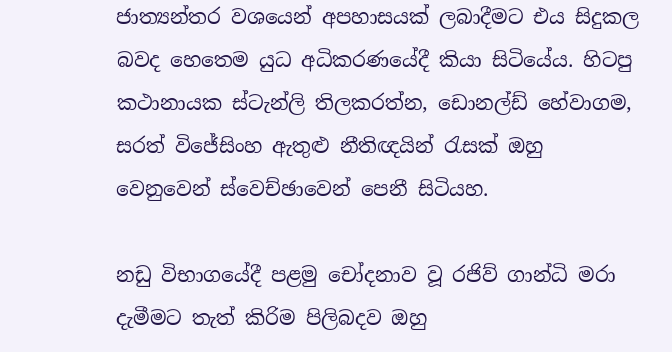ජාත්‍යන්තර වශයෙන් අපහාසයක් ලබාදීමට එය සිදුකල බවද හෙතෙම යුධ අධිකරණයේදී කියා සිටියේය. හිටපු කථානායක ස්ටැන්ලි තිලකරත්න, ඩොනල්ඩ් හේවාගම, සරත් විජේසිංහ ඇතුළු නීතිඥයින් රැසක් ඔහු වෙනුවෙන් ස්වෙච්ඡාවෙන් පෙනී සිටියහ.

නඩු විභාගයේදී පළමු චෝදනාව වූ රජිව් ගාන්ධි මරා දැමීමට තැත් කිරිම පිලිබදව ඔහු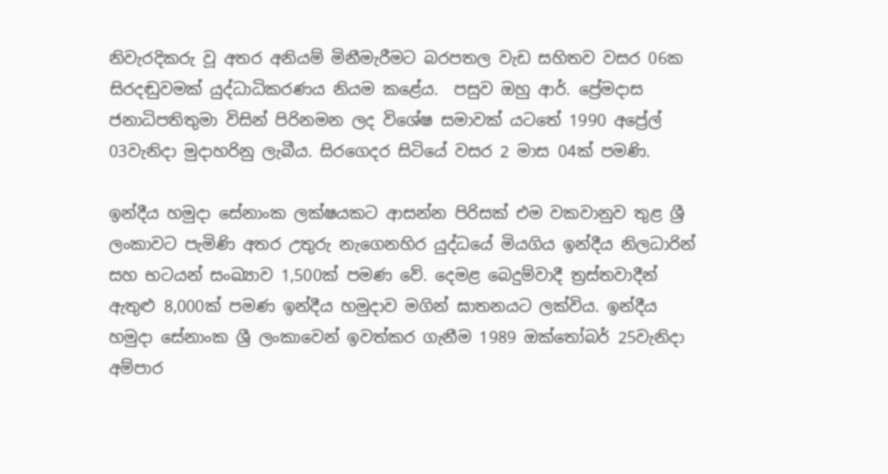නිවැරදිකරු වූ අතර අනියම් මිනීමැරීමට බරපතල වැඩ සහිතව වසර 06ක සිරදඬුවමක් යුද්ධාධිකරණය නියම කළේය.  පසුව ඔහු ආර්. ප්‍රේමදාස ජනාධිපතිතුමා විසින් පිරිනමන ලද විශේෂ සමාවක් යටතේ 1990 අප්‍රේල් 03වැනිදා මුදාහරිනු ලැබීය. සිරගෙදර සිටියේ වසර 2 මාස 04ක් පමණි.

ඉන්දීය හමුදා සේනාංක ලක්ෂයකට ආසන්න පිරිසක් එම වකවානුව තුළ ශ්‍රී ලංකාවට පැමිණි අතර උතුරු නැගෙනහිර යුද්ධයේ මියගිය ඉන්දීය නිලධාරින් සහ භටයන් සංඛ්‍යාව 1,500ක් පමණ වේ. දෙමළ බෙදුම්වාදී ත්‍රස්තවාදීන් ඇතුළු 8,000ක් පමණ ඉන්දීය හමුදාව මගින් ඝාතනයට ලක්විය. ඉන්දීය හමුදා සේනාංක ශ්‍රී ලංකාවෙන් ඉවත්කර ගැනීම 1989 ඔක්තෝබර් 25වැනිදා අම්පාර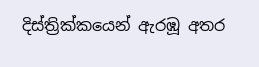දිස්ත්‍රික්කයෙන් ඇරඹූ අතර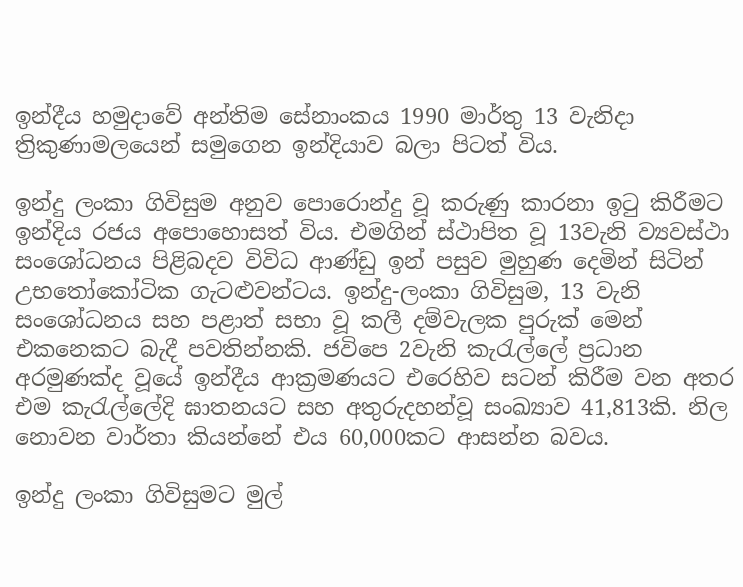ඉන්දීය හමුදාවේ අන්තිම සේනාංකය 1990 මාර්තු 13 වැනිදා ත්‍රිකුණාමලයෙන් සමුගෙන ඉන්දියාව බලා පිටත් විය.

ඉන්දු ලංකා ගිවිසුම අනුව පොරොන්දු වූ කරුණු කාරනා ඉටු කිරීමට ඉන්දිය රජය අපොහොසත් විය. එමගින් ස්ථාපිත වූ 13වැනි ව්‍යවස්ථා සංශෝධනය පිළිබදව විවිධ ආණ්ඩු ඉන් පසුව මුහුණ දෙමින් සිටින් උභතෝකෝටික ගැටළුවන්ටය. ඉන්දු-ලංකා ගිවිසුම, 13 වැනි සංශෝධනය සහ පළාත් සභා වූ කලී දම්වැලක පුරුක් මෙන් එකනෙකට බැදී පවතින්නකි. ජවිපෙ 2වැනි කැරැල්ලේ ප්‍රධාන අරමුණක්ද වූයේ ඉන්දීය ආක්‍රමණයට එරෙහිව සටන් කිරීම වන අතර එම කැරැල්ලේදි ඝාතනයට සහ අතුරුදහන්වූ සංඛ්‍යාව 41,813කි. නිල නොවන වාර්තා කියන්නේ එය 60,000කට ආසන්න බවය.

ඉන්දු ලංකා ගිවිසුමට මුල්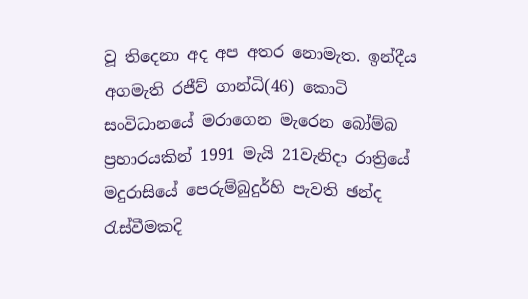වූ තිදෙනා අද අප අතර නොමැත. ඉන්දීය අගමැති රජීව් ගාන්ධි(46) කොටි සංවිධානයේ මරාගෙන මැරෙන බෝම්බ ප්‍රහාරයකින් 1991 මැයි 21වැනිදා රාත්‍රියේ මදුරාසියේ පෙරුම්බුදුර්හි පැවති ඡන්ද රැස්වීමකදි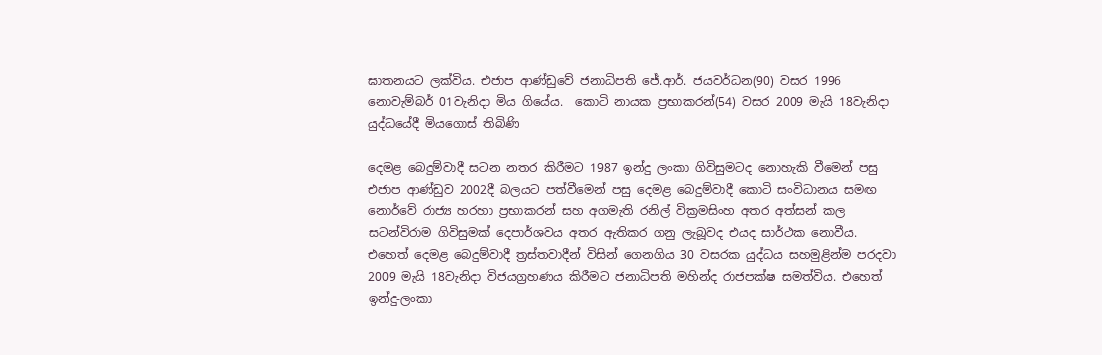ඝාතනයට ලක්විය. එජාප ආණ්ඩුවේ ජනාධිපති ජේ.ආර්. ජයවර්ධන(90) වසර 1996 නොවැම්බර් 01වැනිදා මිය ගියේය.  කොටි නායක ප්‍රභාකරන්(54) වසර 2009 මැයි 18වැනිදා යුද්ධයේදී මියගොස් තිබිණි

දෙමළ බෙදුම්වාදී සටන නතර කිරීමට 1987 ඉන්දු ලංකා ගිවිසුමටද නොහැකි වීමෙන් පසු එජාප ආණ්ඩුව 2002දී බලයට පත්වීමෙන් පසු දෙමළ බෙදුම්වාදී කොටි සංවිධානය සමඟ නොර්වේ රාජ්‍ය හරහා ප්‍රභාකරන් සහ අගමැති රනිල් වික්‍රමසිංහ අතර අත්සන් කල සටන්විරාම ගිවිසුමක් දෙපාර්ශවය අතර ඇතිකර ගනු ලැබූවද එයද සාර්ථක නොවීය. එහෙත් දෙමළ බෙදුම්වාදී ත්‍රස්තවාදීන් විසින් ගෙනගිය 30 වසරක යුද්ධය සහමුළින්ම පරදවා 2009 මැයි 18වැනිදා විජයග්‍රහණය කිරීමට ජනාධිපති මහින්ද රාජපක්ෂ සමත්විය. එහෙත් ඉන්දු-ලංකා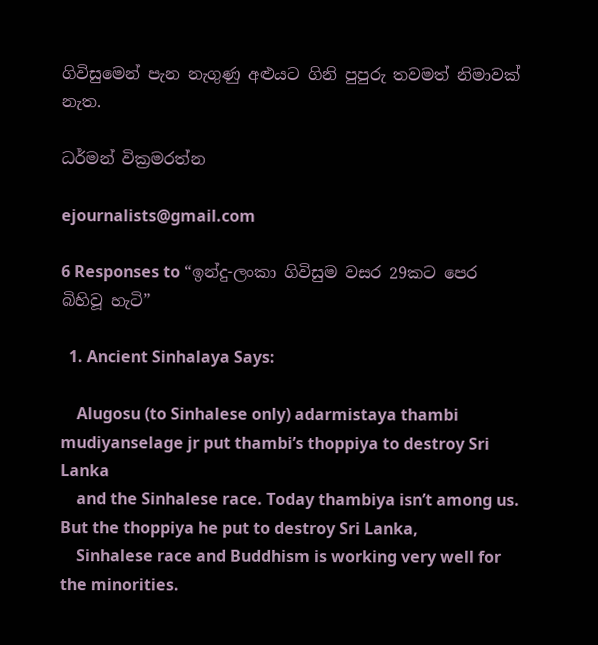ගිවිසුමෙන් පැන නැගුණු අළුයට ගිනි පුපුරු තවමත් නිමාවක් නැත.

ධර්මන් වික්‍රමරත්න

ejournalists@gmail.com

6 Responses to “ඉන්දු-ලංකා ගිවිසුම වසර 29කට පෙර බිහිවූ හැටි”

  1. Ancient Sinhalaya Says:

    Alugosu (to Sinhalese only) adarmistaya thambi mudiyanselage jr put thambi’s thoppiya to destroy Sri Lanka
    and the Sinhalese race. Today thambiya isn’t among us. But the thoppiya he put to destroy Sri Lanka,
    Sinhalese race and Buddhism is working very well for the minorities.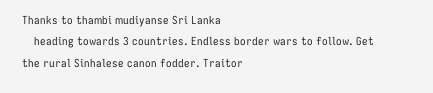Thanks to thambi mudiyanse Sri Lanka
    heading towards 3 countries. Endless border wars to follow. Get the rural Sinhalese canon fodder. Traitor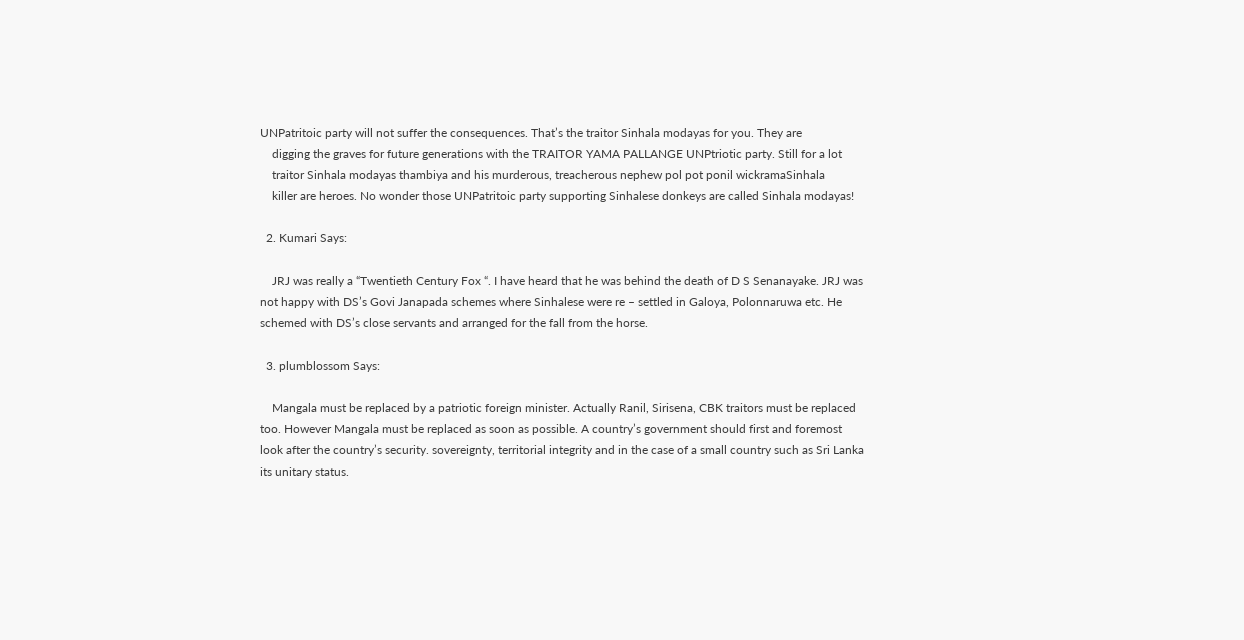UNPatritoic party will not suffer the consequences. That’s the traitor Sinhala modayas for you. They are
    digging the graves for future generations with the TRAITOR YAMA PALLANGE UNPtriotic party. Still for a lot
    traitor Sinhala modayas thambiya and his murderous, treacherous nephew pol pot ponil wickramaSinhala
    killer are heroes. No wonder those UNPatritoic party supporting Sinhalese donkeys are called Sinhala modayas!

  2. Kumari Says:

    JRJ was really a “Twentieth Century Fox “. I have heard that he was behind the death of D S Senanayake. JRJ was not happy with DS’s Govi Janapada schemes where Sinhalese were re – settled in Galoya, Polonnaruwa etc. He schemed with DS’s close servants and arranged for the fall from the horse.

  3. plumblossom Says:

    Mangala must be replaced by a patriotic foreign minister. Actually Ranil, Sirisena, CBK traitors must be replaced too. However Mangala must be replaced as soon as possible. A country’s government should first and foremost look after the country’s security. sovereignty, territorial integrity and in the case of a small country such as Sri Lanka its unitary status.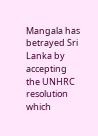Mangala has betrayed Sri Lanka by accepting the UNHRC resolution which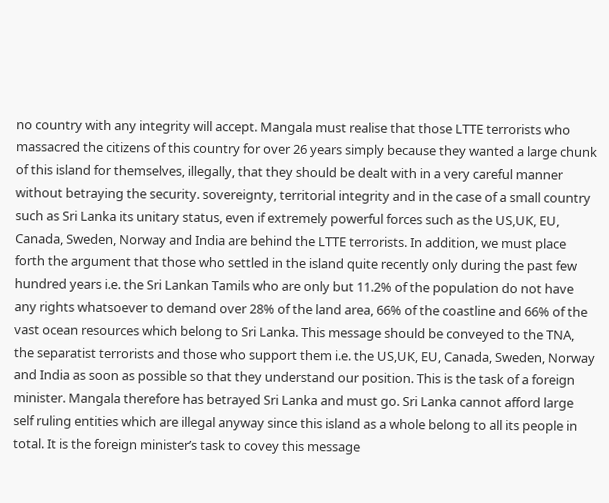no country with any integrity will accept. Mangala must realise that those LTTE terrorists who massacred the citizens of this country for over 26 years simply because they wanted a large chunk of this island for themselves, illegally, that they should be dealt with in a very careful manner without betraying the security. sovereignty, territorial integrity and in the case of a small country such as Sri Lanka its unitary status, even if extremely powerful forces such as the US,UK, EU, Canada, Sweden, Norway and India are behind the LTTE terrorists. In addition, we must place forth the argument that those who settled in the island quite recently only during the past few hundred years i.e. the Sri Lankan Tamils who are only but 11.2% of the population do not have any rights whatsoever to demand over 28% of the land area, 66% of the coastline and 66% of the vast ocean resources which belong to Sri Lanka. This message should be conveyed to the TNA, the separatist terrorists and those who support them i.e. the US,UK, EU, Canada, Sweden, Norway and India as soon as possible so that they understand our position. This is the task of a foreign minister. Mangala therefore has betrayed Sri Lanka and must go. Sri Lanka cannot afford large self ruling entities which are illegal anyway since this island as a whole belong to all its people in total. It is the foreign minister’s task to covey this message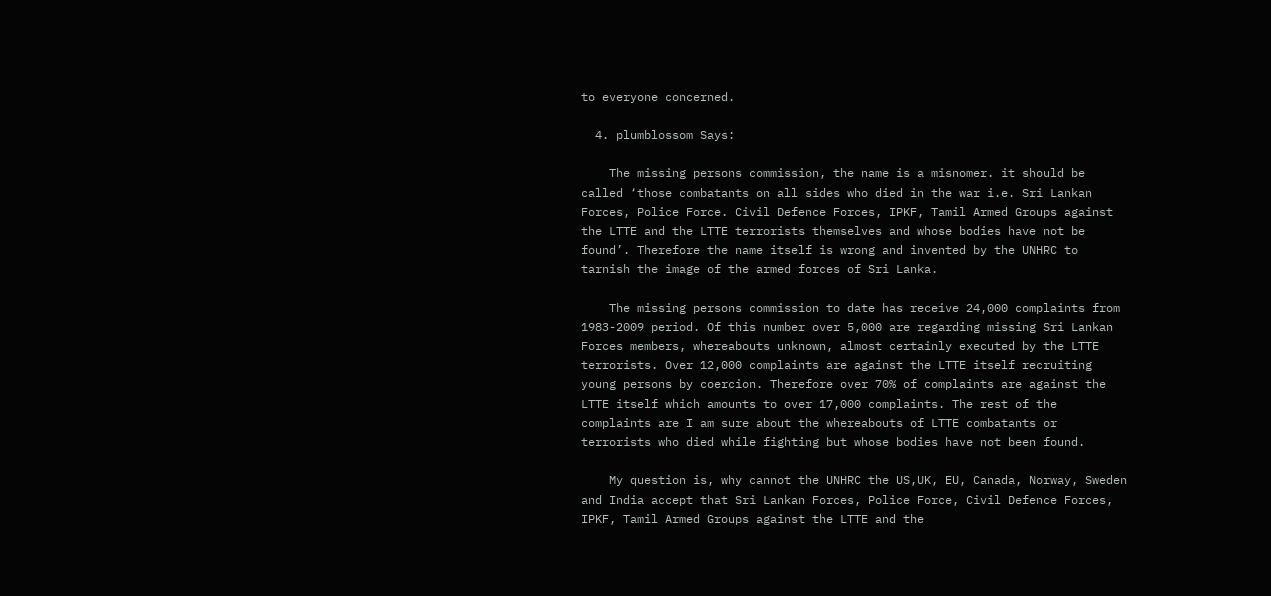to everyone concerned.

  4. plumblossom Says:

    The missing persons commission, the name is a misnomer. it should be called ‘those combatants on all sides who died in the war i.e. Sri Lankan Forces, Police Force. Civil Defence Forces, IPKF, Tamil Armed Groups against the LTTE and the LTTE terrorists themselves and whose bodies have not be found’. Therefore the name itself is wrong and invented by the UNHRC to tarnish the image of the armed forces of Sri Lanka.

    The missing persons commission to date has receive 24,000 complaints from 1983-2009 period. Of this number over 5,000 are regarding missing Sri Lankan Forces members, whereabouts unknown, almost certainly executed by the LTTE terrorists. Over 12,000 complaints are against the LTTE itself recruiting young persons by coercion. Therefore over 70% of complaints are against the LTTE itself which amounts to over 17,000 complaints. The rest of the complaints are I am sure about the whereabouts of LTTE combatants or terrorists who died while fighting but whose bodies have not been found.

    My question is, why cannot the UNHRC the US,UK, EU, Canada, Norway, Sweden and India accept that Sri Lankan Forces, Police Force, Civil Defence Forces, IPKF, Tamil Armed Groups against the LTTE and the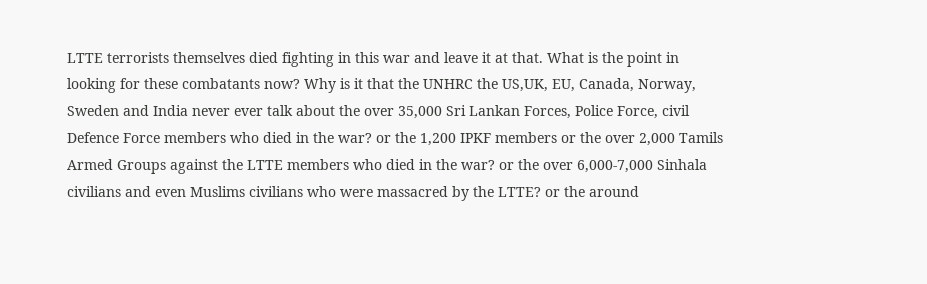LTTE terrorists themselves died fighting in this war and leave it at that. What is the point in looking for these combatants now? Why is it that the UNHRC the US,UK, EU, Canada, Norway, Sweden and India never ever talk about the over 35,000 Sri Lankan Forces, Police Force, civil Defence Force members who died in the war? or the 1,200 IPKF members or the over 2,000 Tamils Armed Groups against the LTTE members who died in the war? or the over 6,000-7,000 Sinhala civilians and even Muslims civilians who were massacred by the LTTE? or the around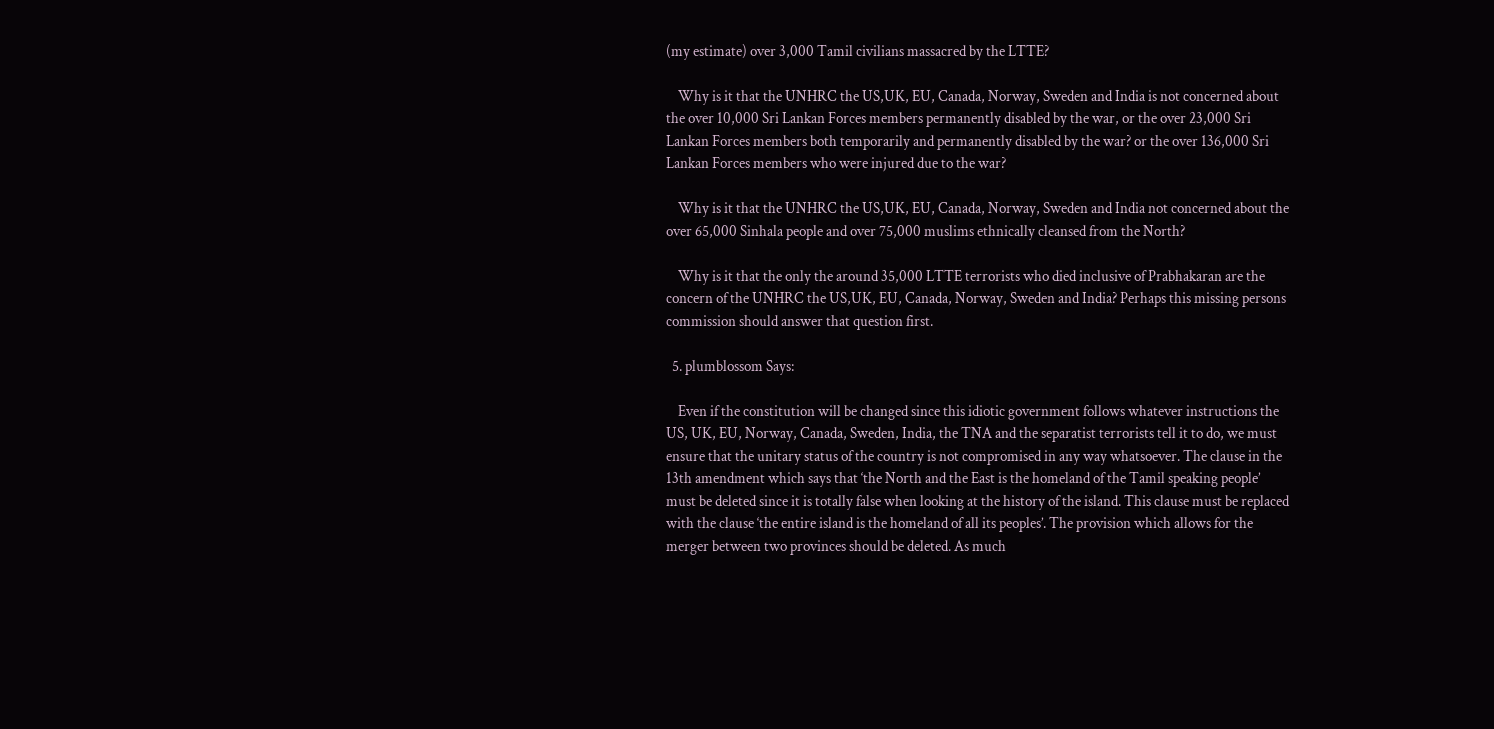(my estimate) over 3,000 Tamil civilians massacred by the LTTE?

    Why is it that the UNHRC the US,UK, EU, Canada, Norway, Sweden and India is not concerned about the over 10,000 Sri Lankan Forces members permanently disabled by the war, or the over 23,000 Sri Lankan Forces members both temporarily and permanently disabled by the war? or the over 136,000 Sri Lankan Forces members who were injured due to the war?

    Why is it that the UNHRC the US,UK, EU, Canada, Norway, Sweden and India not concerned about the over 65,000 Sinhala people and over 75,000 muslims ethnically cleansed from the North?

    Why is it that the only the around 35,000 LTTE terrorists who died inclusive of Prabhakaran are the concern of the UNHRC the US,UK, EU, Canada, Norway, Sweden and India? Perhaps this missing persons commission should answer that question first.

  5. plumblossom Says:

    Even if the constitution will be changed since this idiotic government follows whatever instructions the US, UK, EU, Norway, Canada, Sweden, India, the TNA and the separatist terrorists tell it to do, we must ensure that the unitary status of the country is not compromised in any way whatsoever. The clause in the 13th amendment which says that ‘the North and the East is the homeland of the Tamil speaking people’ must be deleted since it is totally false when looking at the history of the island. This clause must be replaced with the clause ‘the entire island is the homeland of all its peoples’. The provision which allows for the merger between two provinces should be deleted. As much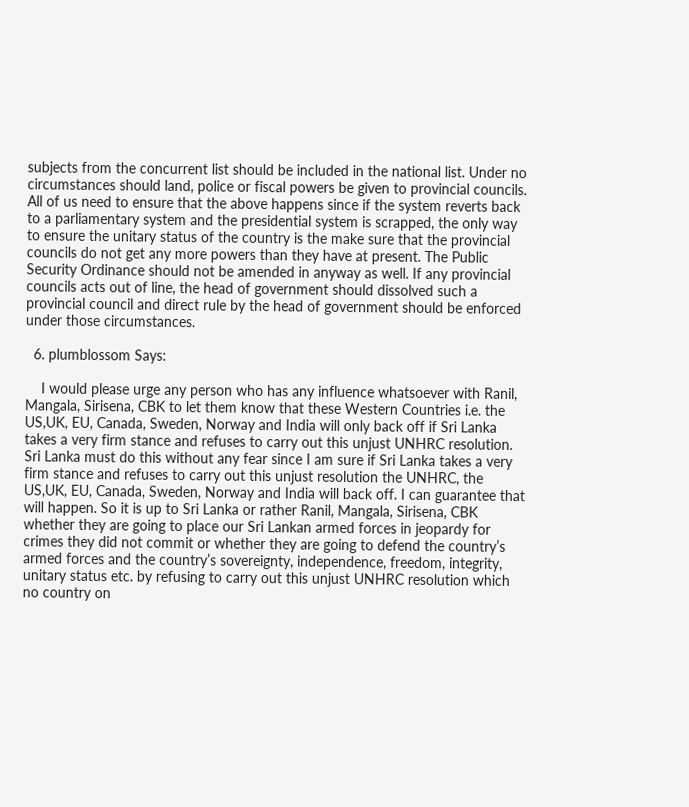subjects from the concurrent list should be included in the national list. Under no circumstances should land, police or fiscal powers be given to provincial councils. All of us need to ensure that the above happens since if the system reverts back to a parliamentary system and the presidential system is scrapped, the only way to ensure the unitary status of the country is the make sure that the provincial councils do not get any more powers than they have at present. The Public Security Ordinance should not be amended in anyway as well. If any provincial councils acts out of line, the head of government should dissolved such a provincial council and direct rule by the head of government should be enforced under those circumstances.

  6. plumblossom Says:

    I would please urge any person who has any influence whatsoever with Ranil, Mangala, Sirisena, CBK to let them know that these Western Countries i.e. the US,UK, EU, Canada, Sweden, Norway and India will only back off if Sri Lanka takes a very firm stance and refuses to carry out this unjust UNHRC resolution. Sri Lanka must do this without any fear since I am sure if Sri Lanka takes a very firm stance and refuses to carry out this unjust resolution the UNHRC, the US,UK, EU, Canada, Sweden, Norway and India will back off. I can guarantee that will happen. So it is up to Sri Lanka or rather Ranil, Mangala, Sirisena, CBK whether they are going to place our Sri Lankan armed forces in jeopardy for crimes they did not commit or whether they are going to defend the country’s armed forces and the country’s sovereignty, independence, freedom, integrity, unitary status etc. by refusing to carry out this unjust UNHRC resolution which no country on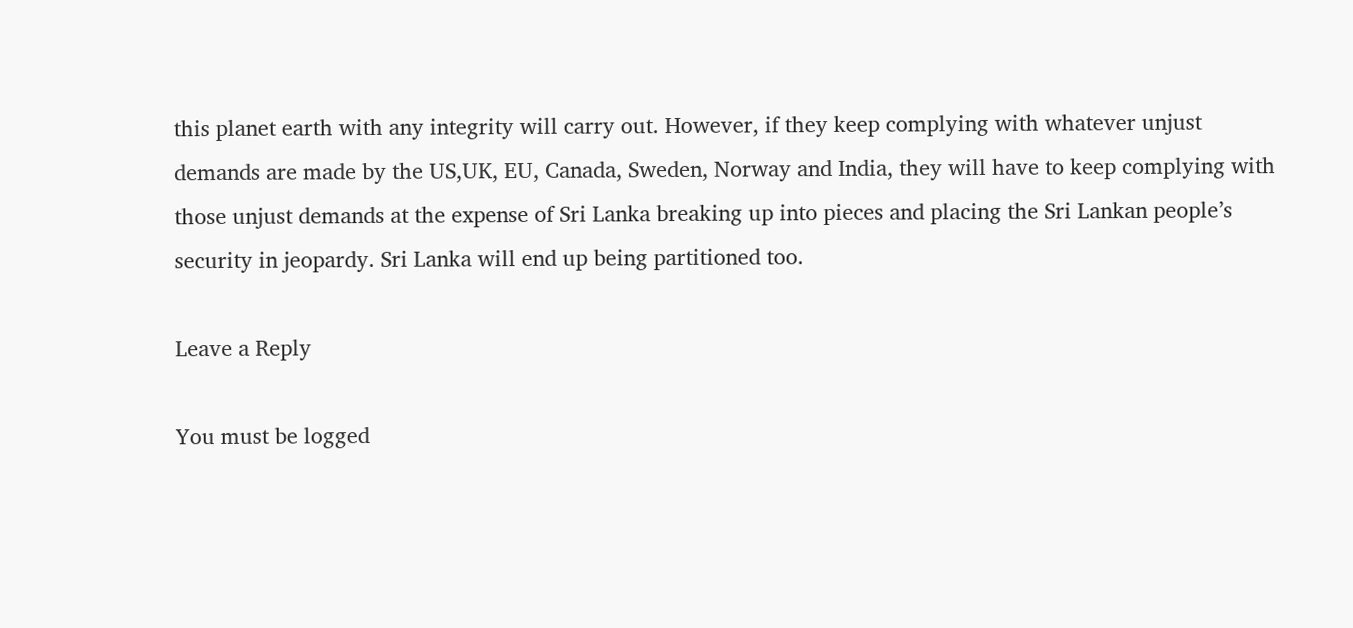this planet earth with any integrity will carry out. However, if they keep complying with whatever unjust demands are made by the US,UK, EU, Canada, Sweden, Norway and India, they will have to keep complying with those unjust demands at the expense of Sri Lanka breaking up into pieces and placing the Sri Lankan people’s security in jeopardy. Sri Lanka will end up being partitioned too.

Leave a Reply

You must be logged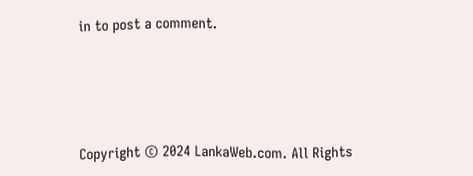in to post a comment.






Copyright © 2024 LankaWeb.com. All Rights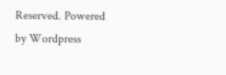Reserved. Powered by Wordpress